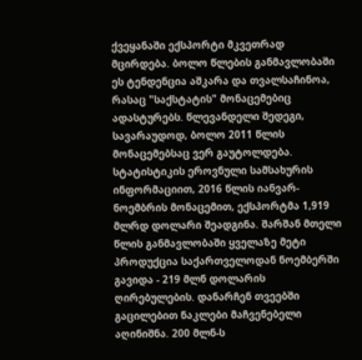ქვეყანაში ექსპორტი მკვეთრად მცირდება. ბოლო წლების განმავლობაში ეს ტენდენცია აშკარა და თვალსაჩინოა, რასაც "საქსტატის" მონაცემებიც ადასტურებს. წლევანდელი შედეგი, სავარაუდოდ, ბოლო 2011 წლის მონაცემებსაც ვერ გაუტოლდება.
სტატისტიკის ეროვნული სამსახურის ინფორმაციით, 2016 წლის იანვარ-ნოემბრის მონაცემით, ექსპორტმა 1,919 მლრდ დოლარი შეადგინა. შარშან მთელი წლის განმავლობაში ყველაზე მეტი პროდუქცია საქართველოდან ნოემბერში გავიდა - 219 მლნ დოლარის ღირებულების. დანარჩენ თვეებში გაცილებით ნაკლები მაჩვენებელი აღინიშნა. 200 მლნ-ს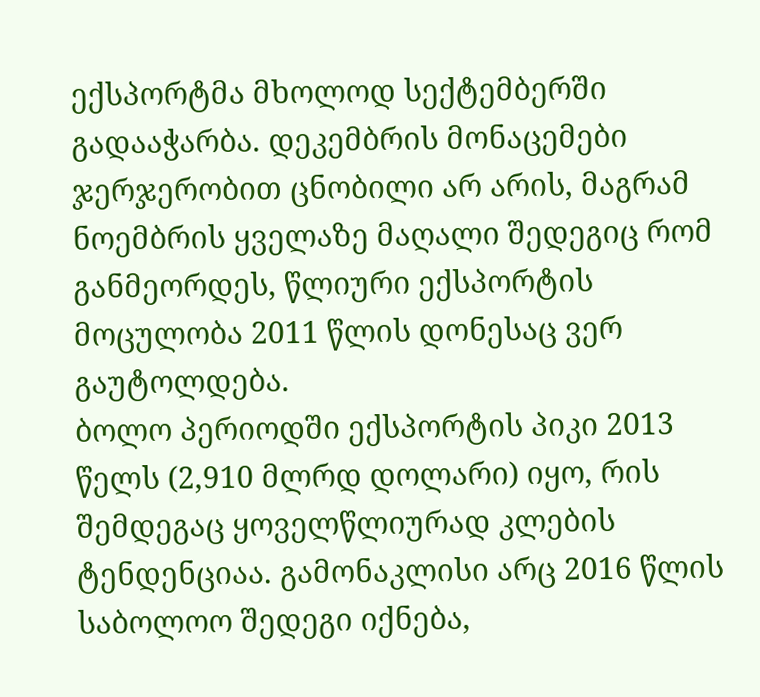ექსპორტმა მხოლოდ სექტემბერში გადააჭარბა. დეკემბრის მონაცემები ჯერჯერობით ცნობილი არ არის, მაგრამ ნოემბრის ყველაზე მაღალი შედეგიც რომ განმეორდეს, წლიური ექსპორტის მოცულობა 2011 წლის დონესაც ვერ გაუტოლდება.
ბოლო პერიოდში ექსპორტის პიკი 2013 წელს (2,910 მლრდ დოლარი) იყო, რის შემდეგაც ყოველწლიურად კლების ტენდენციაა. გამონაკლისი არც 2016 წლის საბოლოო შედეგი იქნება,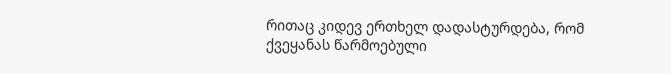რითაც კიდევ ერთხელ დადასტურდება, რომ ქვეყანას წარმოებული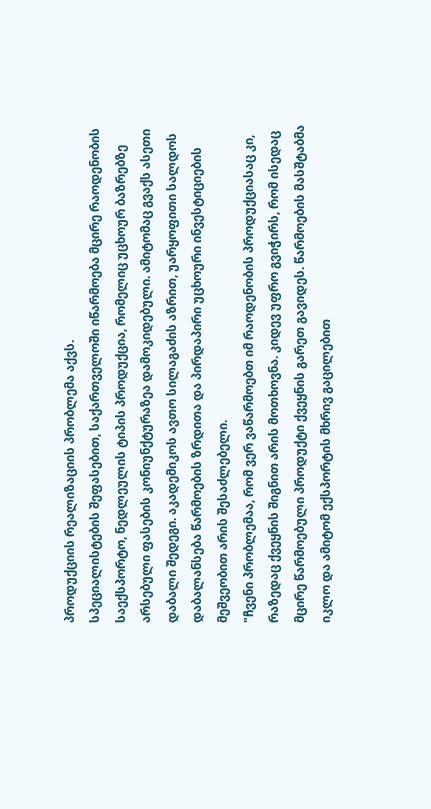პროდუქციის რეალიზაციის პრობლემა აქვს.
სპეციალისტების შეფასებით, საქართველოში იწარმოება მცირე რაოდენობის საექსპორტო, ნედლეულის ტიპის პროდუქცია, რომელიც უცხოურ ბაზრებზე არსებული ფასების კონიუნქტურაზეა დამოკიდებული. ამიტომაც გვაქს ასეთი დაბალი შედეგი. აკადემიკოს ავთო სილაგაძის აზრით, უარყოფითი სალდოს დაბალანსება წარმოების ზრდითა და პირდაპირი უცხოური ინვესტიციების მეშვეობით არის შესაძლებელი.
"ჩვენი პრობლემაა, რომ ვერ ვაწარმოებთ იმ რაოდენობის პროდუქციასაც კი, რაზედაც ქვეყნის შიგნით არის მოთხოვნა. კიდევ უფრო გვიჭირს, რომ ისედაც მცირე წარმოებული პროდუქტი ქვეყნის გარეთ გავიდეს. წარმოების მასშტაბმა იკლო და ამიტომ ექსპორტის მხრივ გაცილებით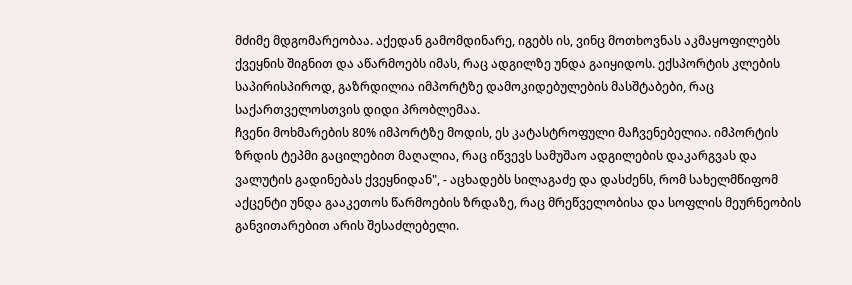მძიმე მდგომარეობაა. აქედან გამომდინარე, იგებს ის, ვინც მოთხოვნას აკმაყოფილებს ქვეყნის შიგნით და აწარმოებს იმას, რაც ადგილზე უნდა გაიყიდოს. ექსპორტის კლების საპირისპიროდ, გაზრდილია იმპორტზე დამოკიდებულების მასშტაბები, რაც საქართველოსთვის დიდი პრობლემაა.
ჩვენი მოხმარების 80% იმპორტზე მოდის, ეს კატასტროფული მაჩვენებელია. იმპორტის ზრდის ტეპმი გაცილებით მაღალია, რაც იწვევს სამუშაო ადგილების დაკარგვას და ვალუტის გადინებას ქვეყნიდან", - აცხადებს სილაგაძე და დასძენს, რომ სახელმწიფომ აქცენტი უნდა გააკეთოს წარმოების ზრდაზე, რაც მრეწველობისა და სოფლის მეურნეობის განვითარებით არის შესაძლებელი.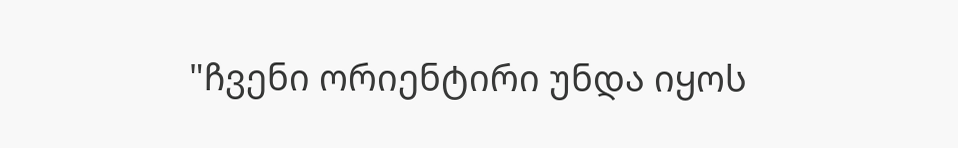"ჩვენი ორიენტირი უნდა იყოს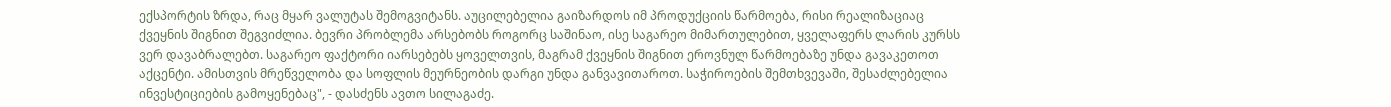ექსპორტის ზრდა, რაც მყარ ვალუტას შემოგვიტანს. აუცილებელია გაიზარდოს იმ პროდუქციის წარმოება, რისი რეალიზაციაც ქვეყნის შიგნით შეგვიძლია. ბევრი პრობლემა არსებობს როგორც საშინაო, ისე საგარეო მიმართულებით, ყველაფერს ლარის კურსს ვერ დავაბრალებთ. საგარეო ფაქტორი იარსებებს ყოველთვის, მაგრამ ქვეყნის შიგნით ეროვნულ წარმოებაზე უნდა გავაკეთოთ აქცენტი. ამისთვის მრეწველობა და სოფლის მეურნეობის დარგი უნდა განვავითაროთ. საჭიროების შემთხვევაში, შესაძლებელია ინვესტიციების გამოყენებაც", - დასძენს ავთო სილაგაძე.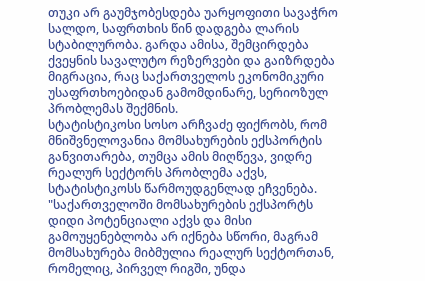თუკი არ გაუმჯობესდება უარყოფითი სავაჭრო სალდო, საფრთხის წინ დადგება ლარის სტაბილურობა. გარდა ამისა, შემცირდება ქვეყნის სავალუტო რეზერვები და გაიზრდება მიგრაცია, რაც საქართველოს ეკონომიკური უსაფრთხოებიდან გამომდინარე, სერიოზულ პრობლემას შექმნის.
სტატისტიკოსი სოსო არჩვაძე ფიქრობს, რომ მნიშვნელოვანია მომსახურების ექსპორტის განვითარება, თუმცა ამის მიღწევა, ვიდრე რეალურ სექტორს პრობლემა აქვს, სტატისტიკოსს წარმოუდგენლად ეჩვენება.
"საქართველოში მომსახურების ექსპორტს დიდი პოტენციალი აქვს და მისი გამოუყენებლობა არ იქნება სწორი, მაგრამ მომსახურება მიბმულია რეალურ სექტორთან, რომელიც, პირველ რიგში, უნდა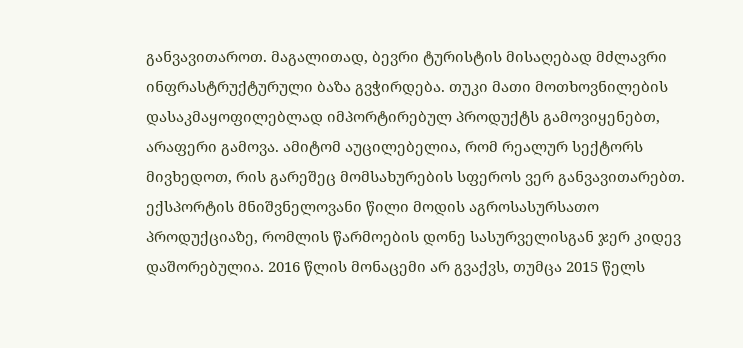განვავითაროთ. მაგალითად, ბევრი ტურისტის მისაღებად მძლავრი ინფრასტრუქტურული ბაზა გვჭირდება. თუკი მათი მოთხოვნილების დასაკმაყოფილებლად იმპორტირებულ პროდუქტს გამოვიყენებთ, არაფერი გამოვა. ამიტომ აუცილებელია, რომ რეალურ სექტორს მივხედოთ, რის გარეშეც მომსახურების სფეროს ვერ განვავითარებთ.
ექსპორტის მნიშვნელოვანი წილი მოდის აგროსასურსათო პროდუქციაზე, რომლის წარმოების დონე სასურველისგან ჯერ კიდევ დაშორებულია. 2016 წლის მონაცემი არ გვაქვს, თუმცა 2015 წელს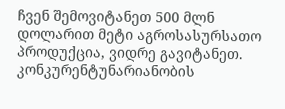ჩვენ შემოვიტანეთ 500 მლნ დოლარით მეტი აგროსასურსათო პროდუქცია, ვიდრე გავიტანეთ. კონკურენტუნარიანობის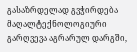გასაზრდელად გვჭირდება მაღალტექნოლოგიური გარღვევა აგრარულ დარგში,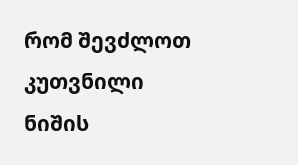რომ შევძლოთ კუთვნილი ნიშის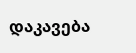დაკავება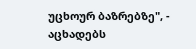უცხოურ ბაზრებზე", - აცხადებს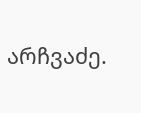არჩვაძე.